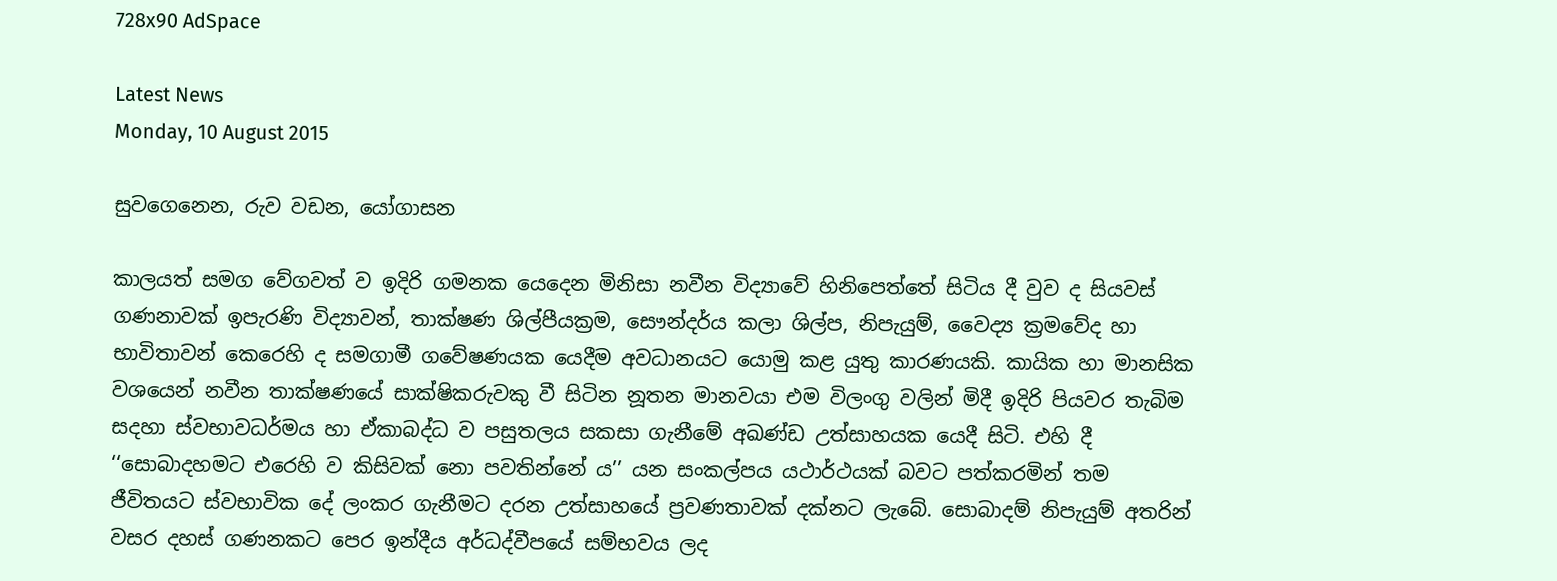728x90 AdSpace

Latest News
Monday, 10 August 2015

සුවගෙනෙන, රුව වඩන, යෝගාසන

කාලයත් සමග වේගවත් ව ඉදිරි ගමනක යෙදෙන මිනිසා නවීන විද්‍යාවේ හිනිපෙත්තේ සිටිය දී වුව ද සියවස් ගණනාවක් ඉපැරණි විද්‍යාවන්, තාක්ෂණ ශිල්පීයක්‍රම, සෞන්දර්ය කලා ශිල්ප, නිපැයුම්, වෛද්‍ය ක්‍රමවේද හා භාවිතාවන් කෙරෙහි ද සමගාමී ගවේෂණයක යෙදීම අවධානයට යොමු කළ යුතු කාරණයකි. කායික හා මානසික වශයෙන් නවීන තාක්ෂණයේ සාක්ෂිකරුවකු වී සිටින නූතන මානවයා එම විලංගු වලින් මිදී ඉදිරි පියවර තැබිම සදහා ස්වභාවධර්මය හා ඒකාබද්ධ ව පසුතලය සකසා ගැනීමේ අඛණ්ඩ උත්සාහයක යෙදී සිටි. එහි දී ‘‘සොබාදහමට එරෙහි ව කිසිවක් නො පවතින්නේ ය’’ යන සංකල්පය යථාර්ථයක් බවට පත්කරමින් තම ජීවිතයට ස්වභාවික දේ ලංකර ගැනීමට දරන උත්සාහයේ ප්‍රවණතාවක් දක්නට ලැබේ. සොබාදම් නිපැයුම් අතරින් වසර දහස් ගණනකට පෙර ඉන්දීය අර්ධද්වීපයේ සම්භවය ලද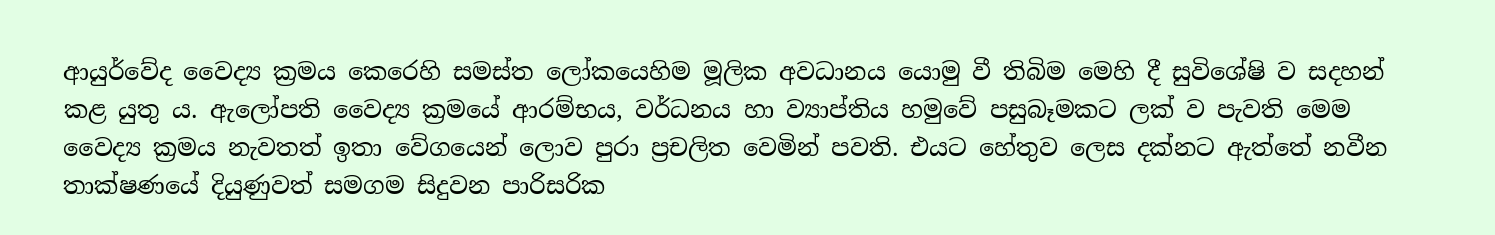ආයුර්වේද වෛද්‍ය ක්‍රමය කෙරෙහි සමස්ත ලෝකයෙහිම මූලික අවධානය යොමු වී තිබිම මෙහි දී සුවිශේෂි ව සදහන් කළ යුතු ය. ඇලෝපති වෛද්‍ය ක්‍රමයේ ආරම්භය, වර්ධනය හා ව්‍යාප්තිය හමුවේ පසුබෑමකට ලක් ව පැවති මෙම වෛද්‍ය ක්‍රමය නැවතත් ඉතා වේගයෙන් ලොව පුරා ප්‍රචලිත වෙමින් පවති. එයට හේතුව ලෙස දක්නට ඇත්තේ නවීන තාක්ෂණයේ දියුණුවත් සමගම සිදුවන පාරිසරික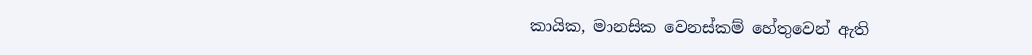කායික, මානසික වෙනස්කම් හේතුවෙන් ඇති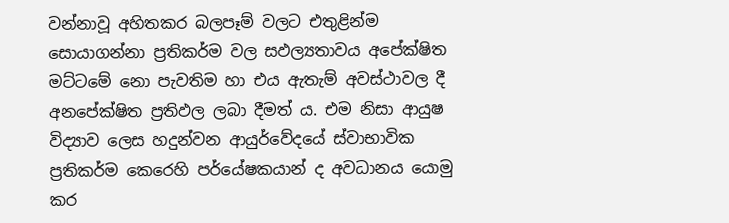වන්නාවූ අහිතකර බලපෑම් වලට එතුළින්ම සොයාගන්නා ප්‍රතිකර්ම වල සඵල්‍යතාවය අපේක්ෂිත මට්ටමේ නො පැවතිම හා එය ඇතැම් අවස්ථාවල දී අනපේක්ෂිත ප්‍රතිඵල ලබා දීමත් ය. එම නිසා ආයුෂ විද්‍යාව ලෙස හදුන්වන ආයුර්වේදයේ ස්වාභාවික ප්‍රතිකර්ම කෙරෙහි පර්යේෂකයාන් ද අවධානය යොමු කර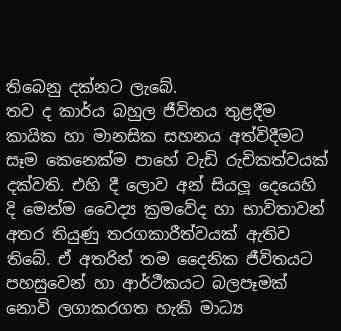තිබෙනු දක්නට ලැබේ.
තව ද කාර්ය බහුල ජීවිතය තුළදීම කායික හා මානසික සහනය අත්විදීමට සෑම කෙනෙක්ම පාහේ වැඩි රුචිකත්වයක් දක්වති. එහි දී ලොව අන් සියලූ දෙයෙහි දි මෙන්ම වෛද්‍ය ක්‍රමවේද හා භාවිතාවන් අතර තියුණු තරගකාරීත්වයක් ඇතිව තිබේ. ඒ අතරින් තම දෛනික ජීවිතයට පහසුවෙන් හා ආර්ථීකයට බලපෑමක් නොවි ලගාකරගත හැකි මාධ්‍ය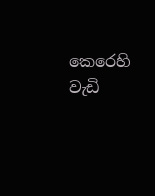කෙරෙහි වැඩි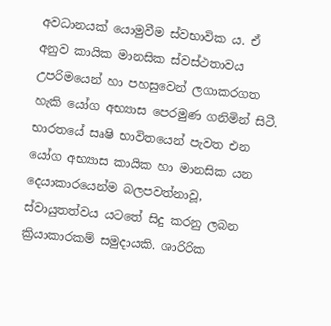අවධානයක් යොමුවීම ස්වභාවික ය. ඒ අනුව කායික මානසික ස්වස්ථතාවය උපරිමයෙන් හා පහසුවෙන් ලගාකරගත හැකි යෝග අභ්‍යාස පෙරමුණ ගනිමින් සිටී. භාරතයේ සෘෂි භාවිතයෙන් පැවත එන යෝග අභ්‍යාස කායික හා මානසික යන දෙයාකාරයෙන්ම බලපවත්නාවූ, ස්වායුතත්වය යටතේ සිදු කරනු ලබන ක්‍රියාකාරකම් සමුදායකි. ශාරිරික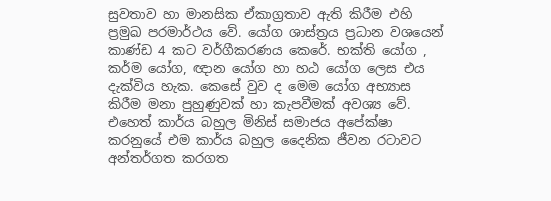සුවතාව හා මානසික ඒකාග්‍රතාව ඇති කිරීම එහි ප්‍රමුඛ පරමාර්ථය වේ. යෝග ශාස්ත්‍රය ප්‍රධාන වශයෙන් කාණ්ඩ 4 කට වර්ගීකරණය කෙරේ. භක්ති යෝග , කර්ම යෝග, ඥාන යෝග හා හඨ යෝග ලෙස එය දැක්විය හැක. කෙසේ වුව ද මෙම යෝග අභ්‍යාස කිරීම මනා පුහුණුවක් හා කැපවීමක් අවශ්‍ය වේ. එහෙත් කාර්ය බහුල මිනිස් සමාජය අපේක්ෂා කරනුයේ එම කාර්ය බහුල දෛනික ජීවන රටාවට අන්තර්ගත කරගත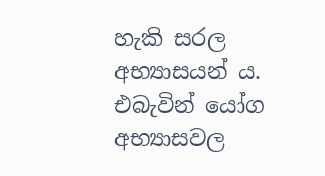හැකි සරල අභ්‍යාසයන් ය. එබැවින් යෝග අභ්‍යාසවල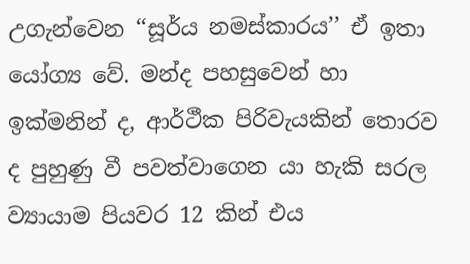උගැන්වෙන ‘‘සූර්ය නමස්කාරය’’ ඒ ඉතා යෝග්‍ය වේ. මන්ද පහසුවෙන් හා ඉක්මනින් ද, ආර්ථීක පිරිවැයකින් තොරව ද පුහුණු වී පවත්වාගෙන යා හැකි සරල ව්‍යායාම පියවර 12 කින් එය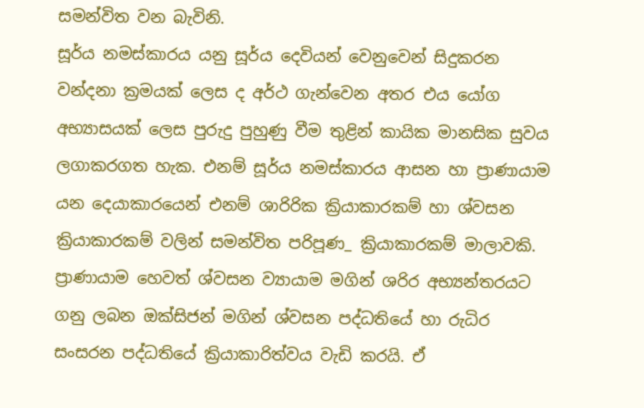සමන්විත වන බැවිනි.
සූර්ය නමස්කාරය යනු සූර්ය දෙවියන් වෙනුවෙන් සිදුකරන වන්දනා ක්‍රමයක් ලෙස ද අර්ථ ගැන්වෙන අතර එය යෝග අභ්‍යාසයක් ලෙස පුරුදු පුහුණු වීම තුළින් කායික මානසික සුවය ලගාකරගත හැක. එනම් සූර්ය නමස්කාරය ආසන හා ප්‍රාණායාම යන දෙයාකාරයෙන් එනම් ශාරිරික ක්‍රියාකාරකම් හා ශ්වසන ක්‍රියාකාරකම් වලින් සමන්විත පරිපූණ_ ක්‍රියාකාරකම් මාලාවකි. ප්‍රාණායාම හෙවත් ශ්වසන ව්‍යායාම මගින් ශරිර අභ්‍යන්තරයට ගනු ලබන ඔක්සිජන් මගින් ශ්වසන පද්ධතියේ හා රුධිර සංසරන පද්ධතියේ ක්‍රියාකාරිත්වය වැඩි කරයි. ඒ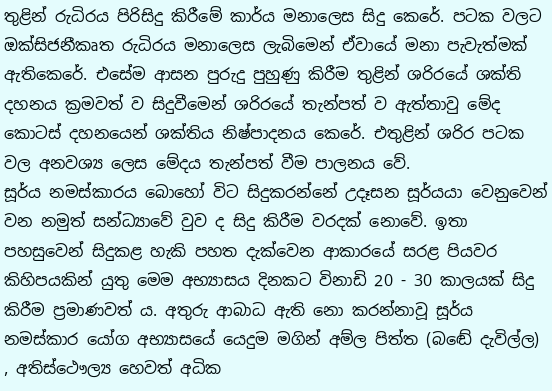තුළින් රුධිරය පිරිසිදු කිරීමේ කාර්ය මනාලෙස සිදු කෙරේ. පටක වලට ඔක්සිජනීකෘත රුධිරය මනාලෙස ලැබිමෙන් ඒවායේ මනා පැවැත්මක් ඇතිකෙරේ. එසේම ආසන පුරුදු පුහුණු කිරීම තුළින් ශරිරයේ ශක්ති දහනය ක්‍රමවත් ව සිදුවීමෙන් ශරිරයේ තැන්පත් ව ඇත්තාවු මේද කොටස් දහනයෙන් ශක්තිය නිෂ්පාදනය කෙරේ. එතුළින් ශරිර පටක වල අනවශ්‍ය ලෙස මේදය තැන්පත් වීම පාලනය වේ.
සූර්ය නමස්කාරය බොහෝ විට සිදුකරන්නේ උදෑසන සූර්යයා වෙනුවෙන් වන නමුත් සන්ධ්‍යාවේ වුව ද සිදු කිරීම වරදක් නොවේ. ඉතා පහසුවෙන් සිදුකළ හැකි පහත දැක්වෙන ආකාරයේ සරළ පියවර කිහිපයකින් යුතු මෙම අභ්‍යාසය දිනකට විනාඩි 20 - 30 කාලයක් සිදු කිරීම ප්‍රමාණවත් ය. අතුරු ආබාධ ඇති නො කරන්නාවූ සූර්ය නමස්කාර යෝග අභ්‍යාසයේ යෙදුම මගින් අම්ල පිත්ත (බඬේ දැවිල්ල) , අතිස්ථෞල්‍ය හෙවත් අධික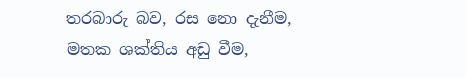තරබාරු බව, රස නො දැනීම, මතක ශක්තිය අඩු වීම,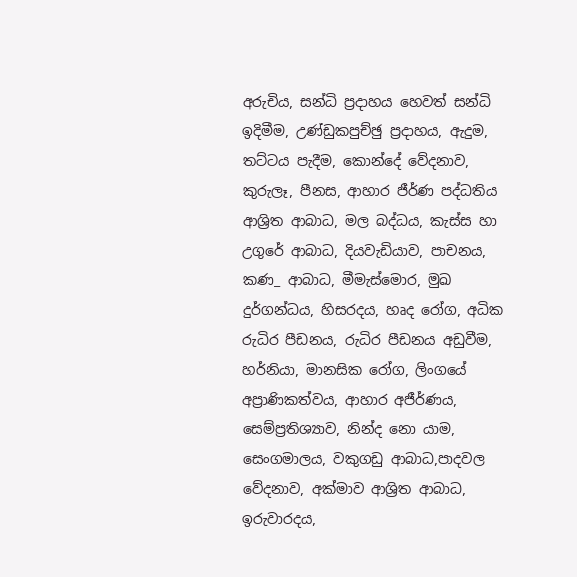අරුචිය, සන්ධි ප්‍රදාහය හෙවත් සන්ධි ඉදිමීම, උණ්ඩුකපුච්ඡු ප්‍රදාහය, ඇදුම, තට්ටය පැදීම, කොන්දේ වේදනාව, කුරුලෑ, පීනස, ආහාර ජීර්ණ පද්ධතිය ආශ්‍රිත ආබාධ, මල බද්ධය, කැස්ස හා උගුරේ ආබාධ, දියවැඩියාව, පාචනය, කණ_ ආබාධ, මීමැස්මොර, මුඛ දුර්ගන්ධය, හිසරදය, හෘද රෝග, අධික රුධිර පීඩනය, රුධිර පීඩනය අඩුවීම, හර්නියා, මානසික රෝග, ලිංගයේ අප්‍රාණිකත්වය, ආහාර අජීර්ණය, සෙම්ප්‍රතිශ්‍යාව, නින්ද නො යාම, සෙංගමාලය, වකුගඩු ආබාධ,පාදවල වේදනාව, අක්මාව ආශ්‍රිත ආබාධ, ඉරුවාරදය,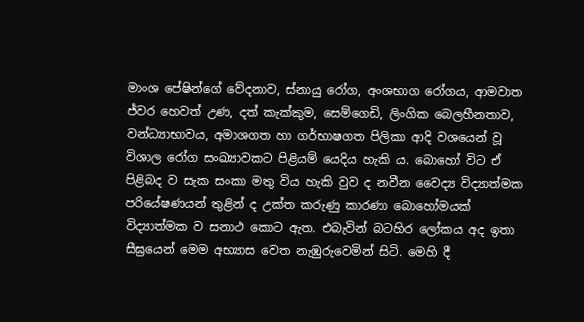මාංශ පේෂින්ගේ වේදනාව, ස්නායු රෝග, අංශභාග රෝගය, ආමවාත ජ්වර හෙවත් උණ, දත් කැක්කුම, සෙම්ගෙඩි, ලිංගික බෙලහීනතාව, වන්ධ්‍යාභාවය, අමාශගත හා ගර්භාෂගත පිලිකා ආදි වශයෙන් වූ විශාල රෝග සංඛ්‍යාවකට පිළියම් යෙදිය හැකි ය. බොහෝ විට ඒ පිළිබද ව සැක සංකා මතු විය හැකි වුව ද නවීන වෛද්‍ය විද්‍යාත්මක පරියේෂණයන් තුළින් ද උක්ත කරුණු කාරණා බොහෝමයක් විද්‍යාත්මක ව සනාථ කොට ඇත. එබැවින් බටහිර ලෝකය අද ඉතා සීඝ්‍රයෙන් මෙම අභ්‍යාස වෙත නැඹුරුවෙමින් සිටි. මෙහි දී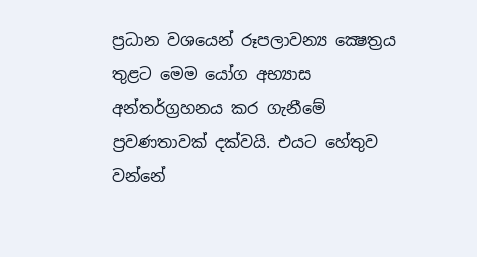ප්‍රධාන වශයෙන් රූපලාවන්‍ය ක්‍ෂෙත්‍රය තුළට මෙම යෝග අභ්‍යාස අන්තර්ග්‍රහනය කර ගැනීමේ ප්‍රවණතාවක් දක්වයි. එයට හේතුව වන්නේ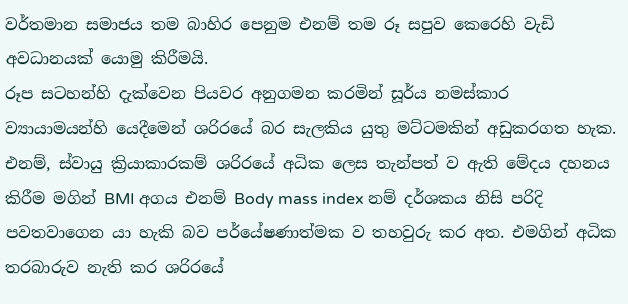වර්තමාන සමාජය තම බාහිර පෙනුම එනම් තම රූ සපුව කෙරෙහි වැඩි අවධානයක් යොමු කිරීමයි.
රූප සටහන්හි දැක්වෙන පියවර අනුගමන කරමින් සූර්ය නමස්කාර ව්‍යායාමයන්හි යෙදීමෙන් ශරිරයේ බර සැලකිය යුතු මට්ටමකින් අඩුකරගත හැක. එනම්, ස්වායු ක්‍රියාකාරකම් ශරිරයේ අධික ලෙස තැන්පත් ව ඇති මේදය දහනය කිරීම මගින් BMI අගය එනම් Body mass index නම් දර්ශකය නිසි පරිදි පවතවාගෙන යා හැකි බව පර්යේෂණාත්මක ව තහවුරු කර අත. එමගින් අධික තරබාරුව නැති කර ශරිරයේ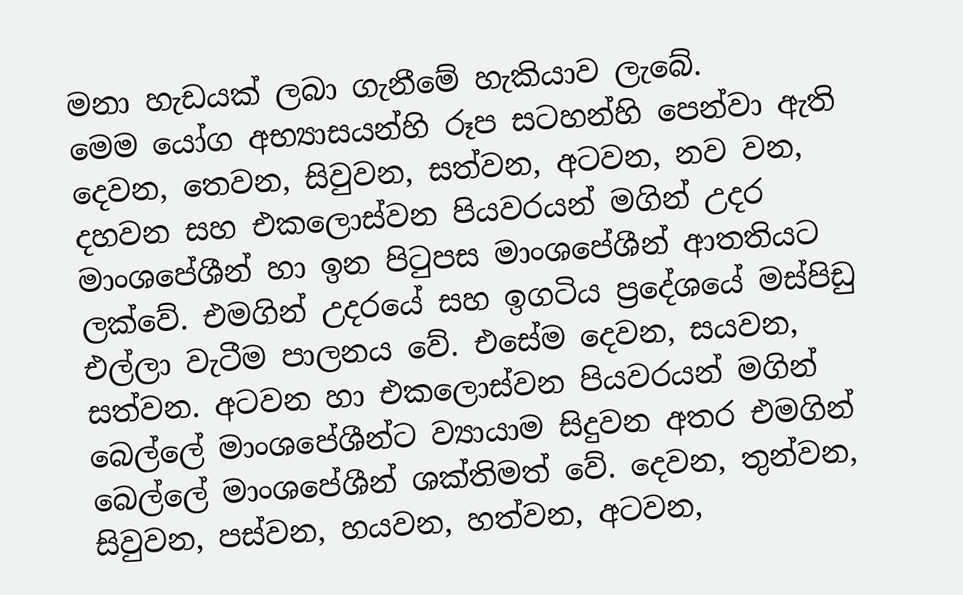මනා හැඩයක් ලබා ගැනීමේ හැකියාව ලැබේ.
මෙම යෝග අභ්‍යාසයන්හි රූප සටහන්හි පෙන්වා ඇති දෙවන, තෙවන, සිවුවන, සත්වන, අටවන, නව වන, දහවන සහ එකලොස්වන පියවරයන් මගින් උදර මාංශපේශීන් හා ඉන පිටුපස මාංශපේශීන් ආතතියට ලක්වේ. එමගින් උදරයේ සහ ඉගටිය ප්‍රදේශයේ මස්පිඩු එල්ලා වැටීම පාලනය වේ. එසේම දෙවන, සයවන, සත්වන. අටවන හා එකලොස්වන පියවරයන් මගින් බෙල්ලේ මාංශපේශීන්ට ව්‍යායාම සිදුවන අතර එමගින් බෙල්ලේ මාංශපේශීන් ශක්තිමත් වේ. දෙවන, තුන්වන, සිවුවන, පස්වන, හයවන, හත්වන, අටවන,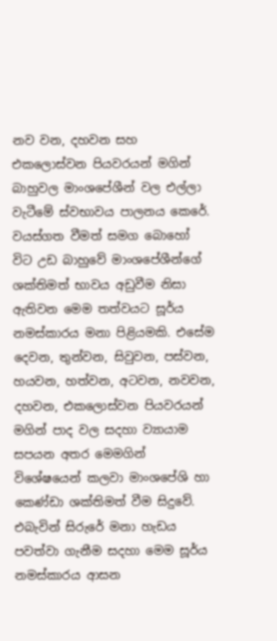නව වන, දහවන සහ එකලොස්වන පියවරයන් මගින් බාහුවල මාංශපේශීන් වල එල්ලා වැටීමේ ස්වභාවය පාලනය කෙරේ. වයස්ගත වීමත් සමග බොහෝ විට උඩ බාහුවේ මාංශපේශීන්ගේ ශක්තිමත් භාවය අඩුවීම නිසා ඇතිවන මෙම තත්වයට සූර්ය නමස්කාරය මනා පිළියමකි. එසේම දෙවන, තුන්වන, සිවුවන, පස්වන, හයවන, හත්වන, අටවන, නවවන, දහවන, එකලොස්වන පියවරයන් මගින් පාද වල සදහා ව්‍යායාම සපයන අතර මෙමගින් විශේෂයෙන් කලවා මාංශපේශි හා කෙණ්ඩා ශක්තිමත් වීම සිදුවේ. එබැවින් සිරුරේ මනා හැඩය පවත්වා ගැනීම සදහා මෙම සූර්ය නමස්කාරය ආසන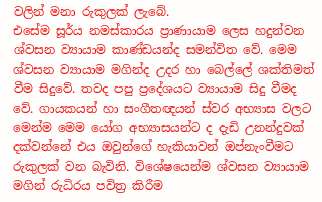වලින් මනා රුකුලක් ලැබේ.
එසේම සූර්ය නමස්කාරය ප්‍රාණායාම ලෙස හදුන්වන ශ්වසන ව්‍යායාම කාණ්ඩයන්ද සමන්විත වේ. මෙම ශ්වසන ව්‍යායාම මගින්ද උදර හා බෙල්ලේ ශක්තිමත් වීම සිදුවේ. තවද පපු ප්‍රදේශයට ව්‍යායාම සිදු වීමද වේ. ගායකයන් හා සංගීතඥයන් ස්වර අභ්‍යාස වලට මෙන්ම මෙම යෝග අභ්‍යාසයන්ට ද දැඩි උනන්දුවක් දක්වන්නේ එය ඔවුන්ගේ හැකියාවන් ඔප්නැංවීමට රුකුලක් වන බැවිනි. විශේෂයෙන්ම ශ්වසන ව්‍යායාම මගින් රුධිරය පවිත්‍ර කිරීම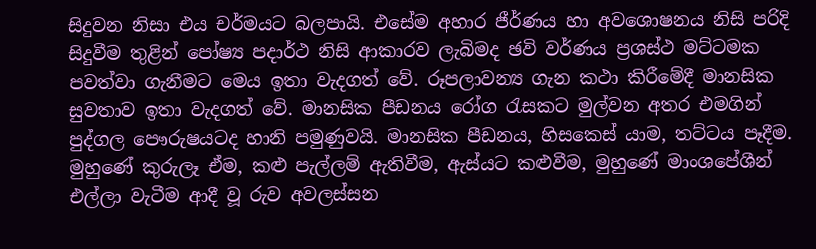සිදුවන නිසා එය චර්මයට බලපායි. එසේම අහාර ජීර්ණය හා අවශොෂනය නිසි පරිදි සිදුවීම තුළින් පෝෂ්‍ය පදාර්ථ නිසි ආකාරව ලැබිමද ඡවි වර්ණය ප්‍රශස්ථ මට්ටමක පවත්වා ගැනීමට මෙය ඉතා වැදගත් වේ. රූපලාවන්‍ය ගැන කථා කිරීමේදී මානසික සුවතාව ඉතා වැදගත් වේ. මානසික පීඩනය රෝග රැසකට මුල්වන අතර එමගින් පුද්ගල පෞරුෂයටද හානි පමුණුවයි. මානසික පීඩනය, හිසකෙස් යාම, තට්ටය පෑදීම. මුහුණේ කුරුලෑ ඒම, කළු පැල්ලම් ඇතිවීම, ඇස්යට කළුවීම, මුහුණේ මාංශපේශීන් එල්ලා වැටීම ආදී වූ රුව අවලස්සන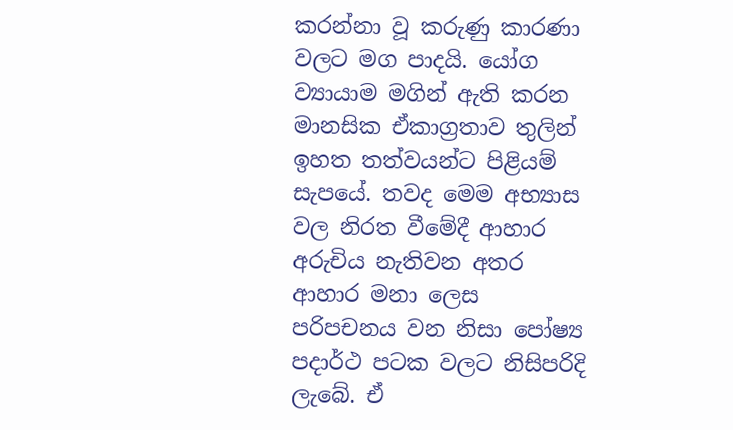කරන්නා වූ කරුණු කාරණා වලට මග පාදයි. යෝග ව්‍යායාම මගින් ඇති කරන මානසික ඒකාග්‍රතාව තුලින් ඉහත තත්වයන්ට පිළියම් සැපයේ. තවද මෙම අභ්‍යාස වල නිරත වීමේදී ආහාර අරුචිය නැතිවන අතර ආහාර මනා ලෙස පරිපචනය වන නිසා පෝෂ්‍ය පදාර්ථ පටක වලට නිසිපරිදි ලැබේ. ඒ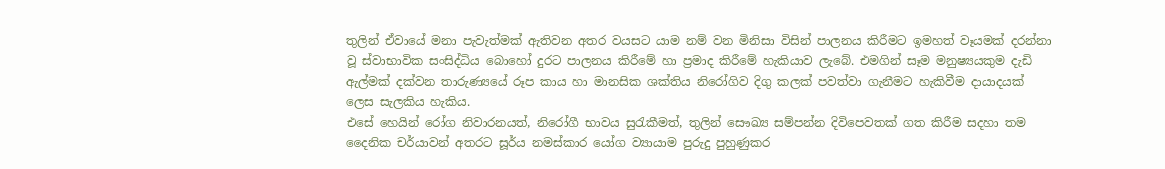තුලින් ඒවායේ මනා පැවැත්මක් ඇතිවන අතර වයසට යාම නම් වන මිනිසා විසින් පාලනය කිරීමට ඉමහත් වෑයමක් දරන්නා වූ ස්වාභාවික සංසිද්ධිය බොහෝ දුරට පාලනය කිරීමේ හා ප්‍රමාද කිරීමේ හැකියාව ලැබේ. එමගින් සෑම මනුෂ්‍යයකුම දැඩි ඇල්මක් දක්වන තාරුණ්‍යයේ රූප කාය හා මානසික ශක්තිය නිරෝගිව දිගු කලක් පවත්වා ගැනීමට හැකිවීම දායාදයක් ලෙස සැලකිය හැකිය.
එසේ හෙයින් රෝග නිවාරනයත්, නිරෝගී භාවය සුරැකීමත්, තුලින් සෞඛ්‍ය සම්පන්න දිවිපෙවතක් ගත කිරීම සදහා තම දෛනික චර්යාවන් අතරට සූර්ය නමස්කාර යෝග ව්‍යායාම පුරුදු පුහුණුකර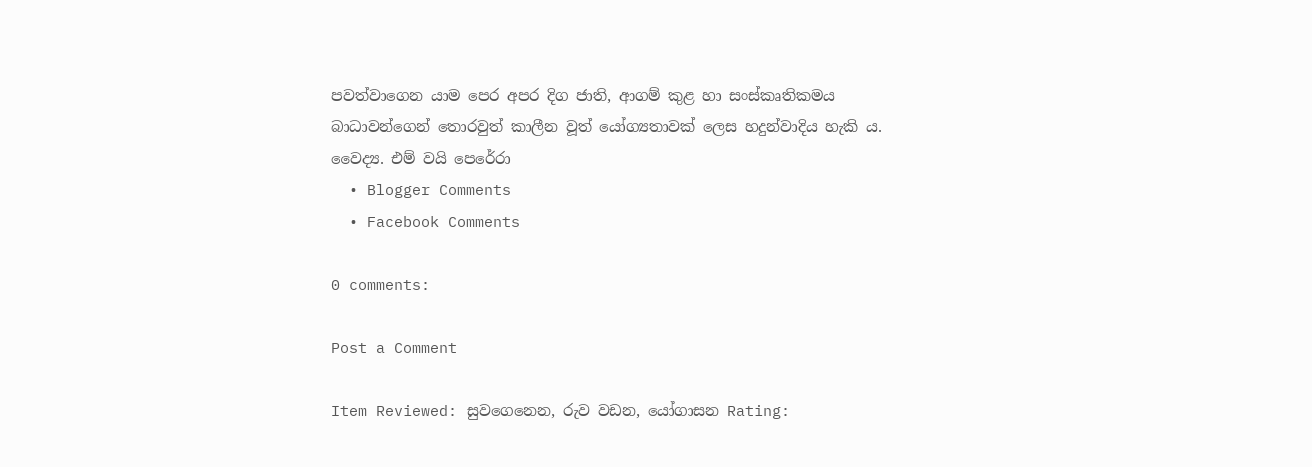පවත්වාගෙන යාම පෙර අපර දිග ජාති, ආගම් කුළ හා සංස්කෘතිකමය බාධාවන්ගෙන් තොරවුත් කාලීන වූත් යෝග්‍යතාවක් ලෙස හදුන්වාදිය හැකි ය.
වෛද්‍ය. එම් වයි පෙරේරා
  • Blogger Comments
  • Facebook Comments

0 comments:

Post a Comment

Item Reviewed: සුවගෙනෙන, රුව වඩන, යෝගාසන Rating: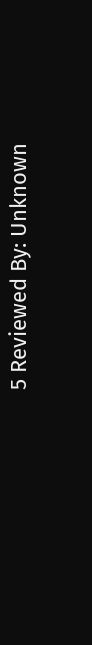5 Reviewed By: Unknown